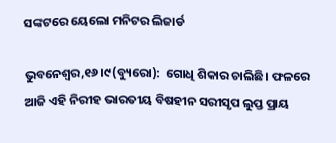ସଙ୍କଟରେ ୟେଲୋ ମନିଟର ଲିଜାର୍ଡ

ଭୁବନେଶ୍ୱର,୧୬।୯(ବ୍ୟୁରୋ):  ଗୋଧି ଶିକାର ଚାଲିଛି। ଫଳରେ ଆଜି ଏହି ନିରୀହ ଭାରତୀୟ ବିଷହୀନ ସରୀସୃପ ଲୁପ୍ତ ପ୍ରାୟ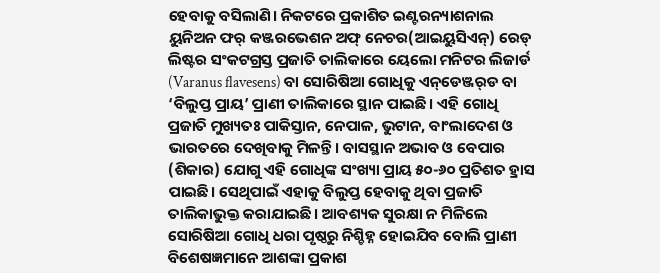ହେବାକୁ ବସିଲାଣି। ନିକଟରେ ପ୍ରକାଶିତ ଇଣ୍ଟରନ୍ୟାଶନାଲ ୟୁନିଅନ ଫର୍‌ କଞ୍ଜରଭେଶନ ଅଫ୍‌ ନେଚର(ଆଇୟୁସିଏନ୍‌) ରେଡ୍‌ ଲିଷ୍ଟର ସଂକଟଗ୍ରସ୍ତ ପ୍ରଜାତି ତାଲିକାରେ ୟେଲୋ ମନିଟର ଲିଜାର୍ଡ (Varanus flavesens) ବା ସୋରିଷିଆ ଗୋଧିକୁ ଏନ୍‌ଡେଞ୍ଜର୍‌ଡ ବା ‘ବିଲୁପ୍ତ ପ୍ରାୟ’ ପ୍ରାଣୀ ତାଲିକାରେ ସ୍ଥାନ ପାଇଛି। ଏହି ଗୋଧି ପ୍ରଜାତି ମୁଖ୍ୟତଃ ପାକିସ୍ତାନ, ନେପାଳ, ଭୁଟାନ, ବାଂଲାଦେଶ ଓ ଭାରତରେ ଦେଖିବାକୁ ମିଳନ୍ତି। ବାସସ୍ଥାନ ଅଭାବ ଓ ବେପାର (ଶିକାର) ଯୋଗୁ ଏହି ଗୋଧିଙ୍କ ସଂଖ୍ୟା ପ୍ରାୟ ୫୦-୬୦ ପ୍ରତିଶତ ହ୍ରାସ ପାଇଛି। ସେଥିପାଇଁ ଏହାକୁ ବିଲୁପ୍ତ ହେବାକୁ ଥିବା ପ୍ରଜାତି ତାଲିକାଭୁକ୍ତ କରାଯାଇଛି। ଆବଶ୍ୟକ ସୁରକ୍ଷା ନ ମିଳିଲେ ସୋରିଷିଆ ଗୋଧି ଧରା ପୃଷ୍ଠରୁ ନିଶ୍ଚିହ୍ନ ହୋଇଯିବ ବୋଲି ପ୍ରାଣୀ ବିଶେଷଜ୍ଞମାନେ ଆଶଙ୍କା ପ୍ରକାଶ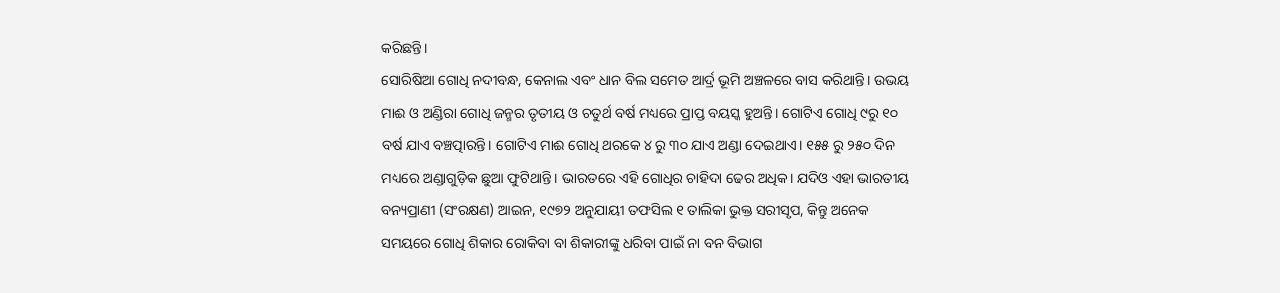କରିଛନ୍ତି।
ସୋରିଷିଆ ଗୋଧି ନଦୀବନ୍ଧ, କେନାଲ ଏବଂ ଧାନ ବିଲ ସମେତ ଆର୍ଦ୍ର ଭୂମି ଅଞ୍ଚଳରେ ବାସ କରିଥାନ୍ତି। ଉଭୟ ମାଈ ଓ ଅଣ୍ଡିରା ଗୋଧି ଜନ୍ମର ତୃତୀୟ ଓ ଚତୁର୍ଥ ବର୍ଷ ମଧ୍ୟରେ ପ୍ରାପ୍ତ ବୟସ୍କ ହୁଅନ୍ତି। ଗୋଟିଏ ଗୋଧି ୯ରୁ ୧୦ ବର୍ଷ ଯାଏ ବଞ୍ଚତ୍ପାରନ୍ତି। ଗୋଟିଏ ମାଈ ଗୋଧି ଥରକେ ୪ ରୁ ୩୦ ଯାଏ ଅଣ୍ଡା ଦେଇଥାଏ। ୧୫୫ ରୁ ୨୫୦ ଦିନ ମଧ୍ୟରେ ଅଣ୍ଡାଗୁଡ଼ିକ ଛୁଆ ଫୁଟିଥାନ୍ତି। ଭାରତରେ ଏହି ଗୋଧିର ଚାହିଦା ଢେର ଅଧିକ। ଯଦିଓ ଏହା ଭାରତୀୟ ବନ୍ୟପ୍ରାଣୀ (ସଂରକ୍ଷଣ) ଆଇନ, ୧୯୭୨ ଅନୁଯାୟୀ ତଫସିଲ ୧ ତାଲିକା ଭୁକ୍ତ ସରୀସୃପ, କିନ୍ତୁ ଅନେକ ସମୟରେ ଗୋଧି ଶିକାର ରୋକିବା ବା ଶିକାରୀଙ୍କୁ ଧରିବା ପାଇଁ ନା ବନ ବିଭାଗ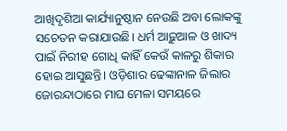ଆଖିଦୃଶିଆ କାର୍ଯ୍ୟାନୁଷ୍ଠାନ ନେଉଛି ଅବା ଲୋକଙ୍କୁ ସଚେତନ କରାଯାଉଛି। ଧର୍ମ ଆଢ଼ୁଆଳ ଓ ଖାଦ୍ୟ ପାଇଁ ନିରୀହ ଗୋଧି କାହିଁ କେଉଁ କାଳରୁ ଶିକାର ହୋଇ ଆସୁଛନ୍ତି। ଓଡ଼ିଶାର ଢେଙ୍କାନାଳ ଜିଲାର ଜୋରନ୍ଦାଠାରେ ମାଘ ମେଳା ସମୟରେ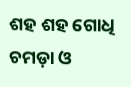ଶହ ଶହ ଗୋଧି ଚମଡ଼ା ଓ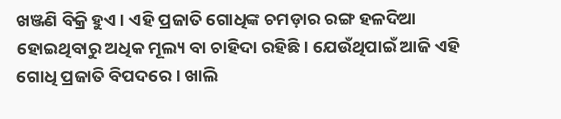ଖଞ୍ଜଣି ବିକ୍ରି ହୁଏ। ଏହି ପ୍ରଜାତି ଗୋଧିଙ୍କ ଚମଡ଼ାର ରଙ୍ଗ ହଳଦିଆ ହୋଇଥିବାରୁ ଅଧିକ ମୂଲ୍ୟ ବା ଚାହିଦା ରହିଛି। ଯେଉଁଥିପାଇଁ ଆଜି ଏହି ଗୋଧି ପ୍ରଜାତି ବିପଦରେ। ଖାଲି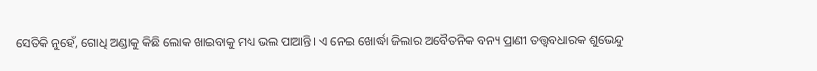ସେତିକି ନୁହେଁ, ଗୋଧି ଅଣ୍ଡାକୁ କିଛି ଲୋକ ଖାଇବାକୁ ମଧ୍ୟ ଭଲ ପାଆନ୍ତି। ଏ ନେଇ ଖୋର୍ଦ୍ଧା ଜିଲାର ଅବୈତନିକ ବନ୍ୟ ପ୍ରାଣୀ ତତ୍ତ୍ୱବଧାରକ ଶୁଭେନ୍ଦୁ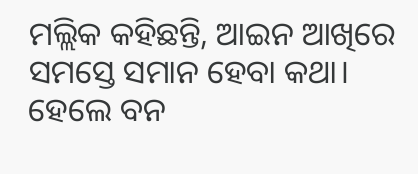ମଲ୍ଲିକ କହିଛନ୍ତି, ଆଇନ ଆଖିରେ ସମସ୍ତେ ସମାନ ହେବା କଥା। ହେଲେ ବନ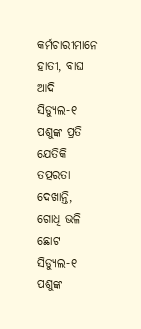କର୍ମଚାରୀମାନେ ହାତୀ, ବାଘ ଆଦି ସିଡ୍ୟୁଲ-୧ ପଶୁଙ୍କ ପ୍ରତି ଯେତିକି ତତ୍ପରତା ଦେଖାନ୍ତି, ଗୋଧି ଭଳି ଛୋଟ ସିଡ୍ୟୁଲ-୧ ପଶୁଙ୍କ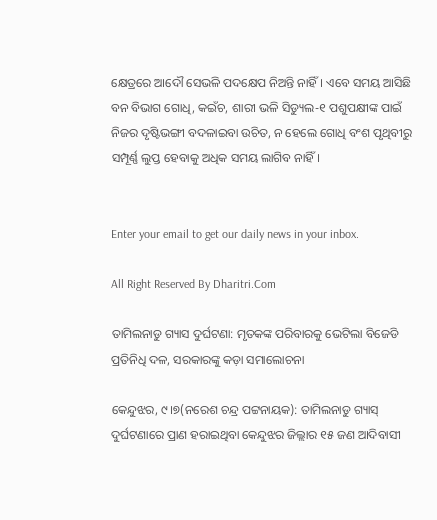କ୍ଷେତ୍ରରେ ଆଦୌ ସେଭଳି ପଦକ୍ଷେପ ନିଅନ୍ତି ନାହିଁ। ଏବେ ସମୟ ଆସିଛି ବନ ବିଭାଗ ଗୋଧି, କଇଁଚ, ଶାରୀ ଭଳି ସିଡ୍ୟୁଲ-୧ ପଶୁପକ୍ଷୀଙ୍କ ପାଇଁ ନିଜର ଦୃଷ୍ଟିଭଙ୍ଗୀ ବଦଳାଇବା ଉଚିତ, ନ ହେଲେ ଗୋଧି ବଂଶ ପୃଥିବୀରୁ ସମ୍ପୂର୍ଣ୍ଣ ଲୁପ୍ତ ହେବାକୁ ଅଧିକ ସମୟ ଲାଗିବ ନାହିଁ।


Enter your email to get our daily news in your inbox.

All Right Reserved By Dharitri.Com

ତାମିଲନାଡୁ ଗ୍ୟାସ ଦୁର୍ଘଟଣା: ମୃତକଙ୍କ ପରିବାରକୁ ଭେଟିଲା ବିଜେଡି ପ୍ରତିନିଧି ଦଳ, ସରକାରଙ୍କୁ କଡ଼ା ସମାଲୋଚନା

କେନ୍ଦୁଝର, ୯।୭(ନରେଶ ଚନ୍ଦ୍ର ପଟ୍ଟନାୟକ): ତାମିଲନାଡୁ ଗ୍ୟାସ୍ ଦୁର୍ଘଟଣାରେ ପ୍ରାଣ ହରାଇଥିବା କେନ୍ଦୁଝର ଜିଲ୍ଲାର ୧୫ ଜଣ ଆଦିବାସୀ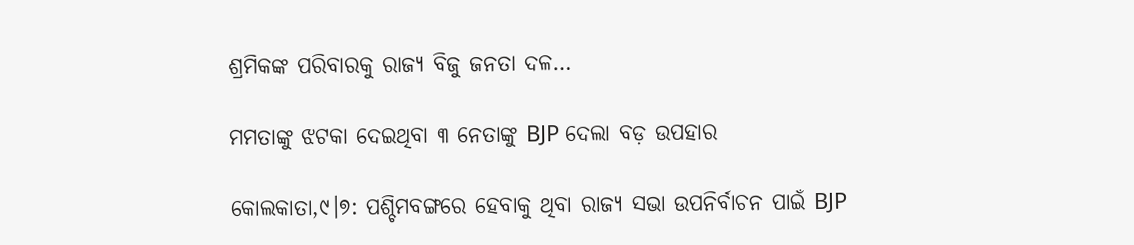ଶ୍ରମିକଙ୍କ ପରିବାରକୁ ରାଜ୍ୟ ବିଜୁ ଜନତା ଦଳ…

ମମତାଙ୍କୁ ଝଟକା ଦେଇଥିବା ୩ ନେତାଙ୍କୁ BJP ଦେଲା ବଡ଼ ଉପହାର

କୋଲକାତା,୯।୭: ପଶ୍ଚିମବଙ୍ଗରେ ହେବାକୁ ଥିବା ରାଜ୍ୟ ସଭା ଉପନିର୍ବାଚନ ପାଇଁ BJP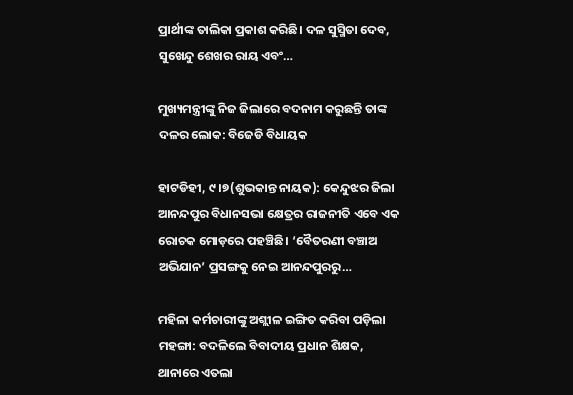ପ୍ରାର୍ଥୀଙ୍କ ତାଲିକା ପ୍ରକାଶ କରିଛି। ଦଳ ସୁସ୍ମିତା ଦେବ, ସୁଖେନ୍ଦୁ ଶେଖର ରାୟ ଏବଂ…

ମୁଖ୍ୟମନ୍ତ୍ରୀଙ୍କୁ ନିଜ ଜିଲାରେ ବଦନାମ କରୁଛନ୍ତି ତାଙ୍କ ଦଳର ଲୋକ: ବିଜେଡି ବିଧାୟକ

ହାଟଡିହୀ, ୯।୭(ଶୁଭକାନ୍ତ ନାୟକ): କେନ୍ଦୁଝର ଜିଲା ଆନନ୍ଦପୁର ବିଧାନସଭା କ୍ଷେତ୍ରର ରାଜନୀତି ଏବେ ଏକ ରୋଚକ ମୋଡ଼ରେ ପହଞ୍ଚିଛି। ‘ବୈତରଣୀ ବଞ୍ଚାଅ ଅଭିଯାନ’ ପ୍ରସଙ୍ଗକୁ ନେଇ ଆନନ୍ଦପୁରରୁ…

ମହିଳା କର୍ମଚାରୀଙ୍କୁ ଅଶ୍ଲୀଳ ଇଙ୍ଗିତ କରିବା ପଡ଼ିଲା ମହଙ୍ଗା: ବଦଳିଲେ ବିବାଦୀୟ ପ୍ରଧାନ ଶିକ୍ଷକ, ଥାନାରେ ଏତଲା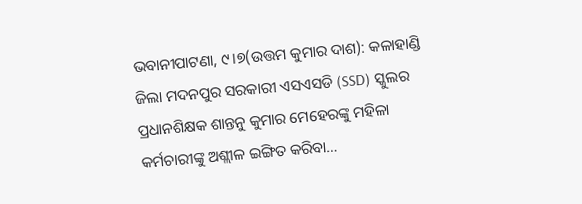ଭବାନୀପାଟଣା, ୯।୭(ଉତ୍ତମ କୁମାର ଦାଶ): କଳାହାଣ୍ଡି ଜିଲା ମଦନପୁର ସରକାରୀ ଏସଏସଡି (SSD) ସ୍କୁଲର ପ୍ରଧାନଶିକ୍ଷକ ଶାନ୍ତନୁ କୁମାର ମେହେରଙ୍କୁ ମହିଳା କର୍ମଚାରୀଙ୍କୁ ଅଶ୍ଲୀଳ ଇଙ୍ଗିତ କରିବା…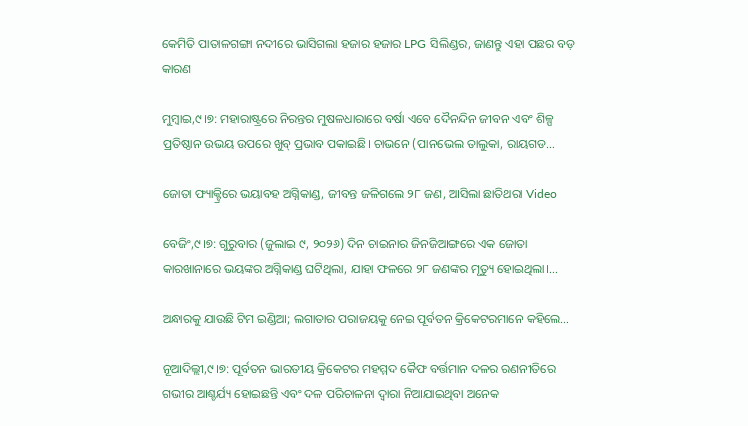କେମିତି ପାତାଳଗଙ୍ଗା ନଦୀରେ ଭାସିଗଲା ହଜାର ହଜାର LPG ସିଲିଣ୍ଡର, ଜାଣନ୍ତୁ ଏହା ପଛର ବଡ଼ କାରଣ

ମୁମ୍ବାଇ,୯।୭: ମହାରାଷ୍ଟ୍ରରେ ନିରନ୍ତର ମୁଷଳଧାରାରେ ବର୍ଷା ଏବେ ଦୈନନ୍ଦିନ ଜୀବନ ଏବଂ ଶିଳ୍ପ ପ୍ରତିଷ୍ଠାନ ଉଭୟ ଉପରେ ଖୁବ୍‌ ପ୍ରଭାବ ପକାଇଛି। ଚାଭନେ (ପାନଭେଲ ତାଲୁକା, ରାୟଗଡ…

ଜୋତା ଫ୍ୟାକ୍ଟ୍ରିରେ ଭୟାବହ ଅଗ୍ନିକାଣ୍ଡ, ଜୀବନ୍ତ ଜଳିଗଲେ ୨୮ ଜଣ, ଆସିଲା ଛାତିଥରା Video

ବେଜିଂ,୯।୭: ଗୁରୁବାର (ଜୁଲାଇ ୯, ୨୦୨୬) ଦିନ ଚାଇନାର ଜିନଜିଆଙ୍ଗରେ ଏକ ଜୋତା କାରଖାନାରେ ଭୟଙ୍କର ଅଗ୍ନିକାଣ୍ଡ ଘଟିଥିଲା, ଯାହା ଫଳରେ ୨୮ ଜଣଙ୍କର ମୃତ୍ୟୁ ହୋଇଥିଲା।…

ଅନ୍ଧାରକୁ ଯାଉଛି ଟିମ ଇଣ୍ଡିଆ; ଲଗାତାର ପରାଜୟକୁ ନେଇ ପୂର୍ବତନ କ୍ରିକେଟରମାନେ କହିଲେ…

ନୂଆଦିଲ୍ଲୀ,୯।୭: ପୂର୍ବତନ ଭାରତୀୟ କ୍ରିକେଟର ମହମ୍ମଦ କୈଫ ବର୍ତ୍ତମାନ ଦଳର ରଣନୀତିରେ ଗଭୀର ଆଶ୍ଚର୍ଯ୍ୟ ହୋଇଛନ୍ତି ଏବଂ ଦଳ ପରିଚାଳନା ଦ୍ୱାରା ନିଆଯାଇଥିବା ଅନେକ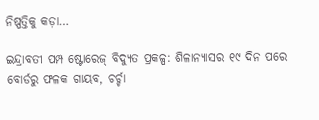ନିଷ୍ପତ୍ତିକୁ କଡ଼ା…

ଇନ୍ଦ୍ରାବତୀ ପମ୍ପ ଷ୍ଟୋରେଜ୍ ବିଦ୍ୟୁତ ପ୍ରକଳ୍ପ: ଶିଳାନ୍ୟାସର ୧୯ ଦିନ ପରେ ବୋର୍ଡରୁ ଫଳକ ଗାୟବ, ଚର୍ଚ୍ଚା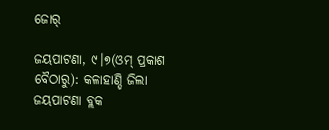ଜୋର୍

ଜୟପାଟଣା, ୯।୭(ଓମ୍ ପ୍ରକାଶ ବୈଠାରୁ): କଳାହାଣ୍ଡି ଜିଲା ଜୟପାଟଣା ବ୍ଲକ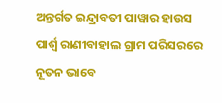ଅନ୍ତର୍ଗତ ଇନ୍ଦ୍ରାବତୀ ପାୱାର ହାଉସ ପାର୍ଶ୍ୱ ରାଣୀବାହାଲ ଗ୍ରାମ ପରିସରରେ ନୂତନ ଭାବେ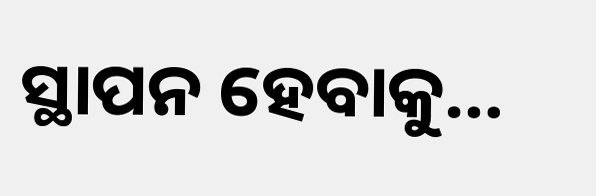ସ୍ଥାପନ ହେବାକୁ…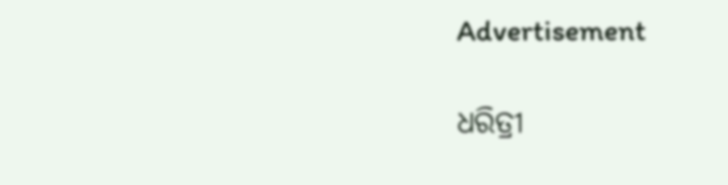Advertisement

ଧରିତ୍ରୀ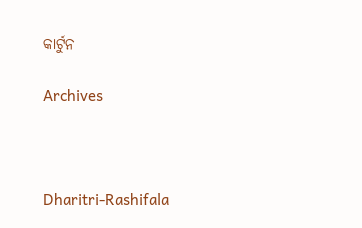କାର୍ଟୁନ

Archives



Dharitri-Rashifala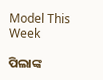Model This Week

ପିଲାଙ୍କ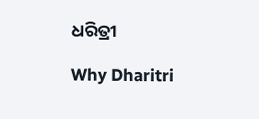ଧରିତ୍ରୀ

Why Dharitri